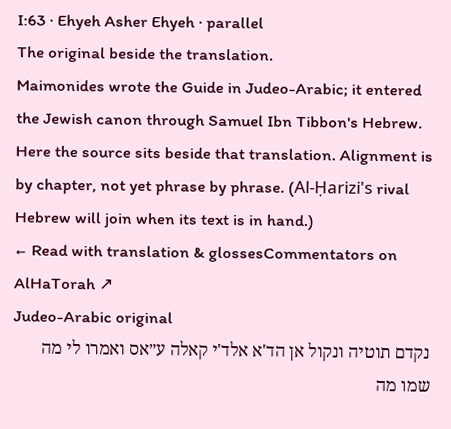I:63 · Ehyeh Asher Ehyeh · parallel
The original beside the translation.
Maimonides wrote the Guide in Judeo-Arabic; it entered the Jewish canon through Samuel Ibn Tibbon's Hebrew. Here the source sits beside that translation. Alignment is by chapter, not yet phrase by phrase. (Al-Ḥarizi's rival Hebrew will join when its text is in hand.)
← Read with translation & glossesCommentators on AlHaTorah ↗
Judeo-Arabic original
נקדם תוטיה ונקול אן הד'א אלד'י קאלה ע״אס ואמרו לי מה שמו מה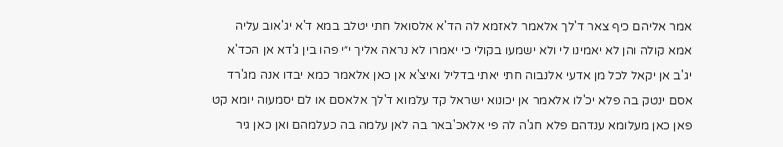אמר אליהם כיף צאר ד'לך אלאמר לאזמא לה הד'א אלסואל חתי יטלב במא ד'א יג'אוב עליה אמא קולה והן לא יאמינו לי ולא ישמעו בקולי כי יאמרו לא נראה אליך י״י פהו בין ג'דא אן הכד'א יג'ב אן יקאל לכל מן אדעי אלנבוה חתי יאתי בדליל ואיצ'א אן כאן אלאמר כמא יבדו אנה מג'רד אסם ינטק בה פלא יכ'לו אלאמר אן יכונוא ישראל קד עלמוא ד'לך אלאסם או לם יסמעוה יומא קט פאן כאן מעלומא ענדהם פלא חג'ה לה פי אלאכ'באר בה לאן עלמה בה כעלמהם ואן כאן גיר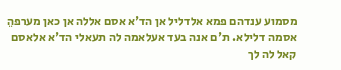מסמוע ענדהם פמא אלדליל אן הד'א אסם אללה אן כאן מערפהֵ אסמה דלילא. ת'ם אנה בעד אעלאמה לה תעאלי הד'א אלאסם קאל לה לך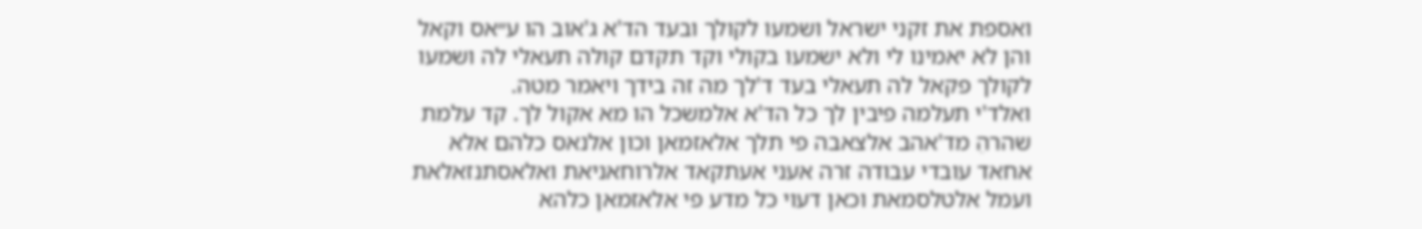ואספת את זקני ישראל ושמעו לקולך ובעד הד'א ג'אוב הו ע״אס וקאל והן לא יאמינו לי ולא ישמעו בקולי וקד תקדם קולה תעאלי לה ושמעו לקולך פקאל לה תעאלי בעד ד'לך מה זה בידך ויאמר מטה.
ואלד'י תעלמה פיבין לך כל הד'א אלמשכל הו מא אקול לך. קד עלמת שהרהֵ מד'אהב אלצאבה פי תלך אלאזמאן וכון אלנאס כלהם אלא אחאד עובדי עבודה זרה אעני אעתקאד אלרוחאניאת ואלאסתנזאלאת ועמל אלטלסמאת וכאן דעוי כל מדע פי אלאזמאן כלהא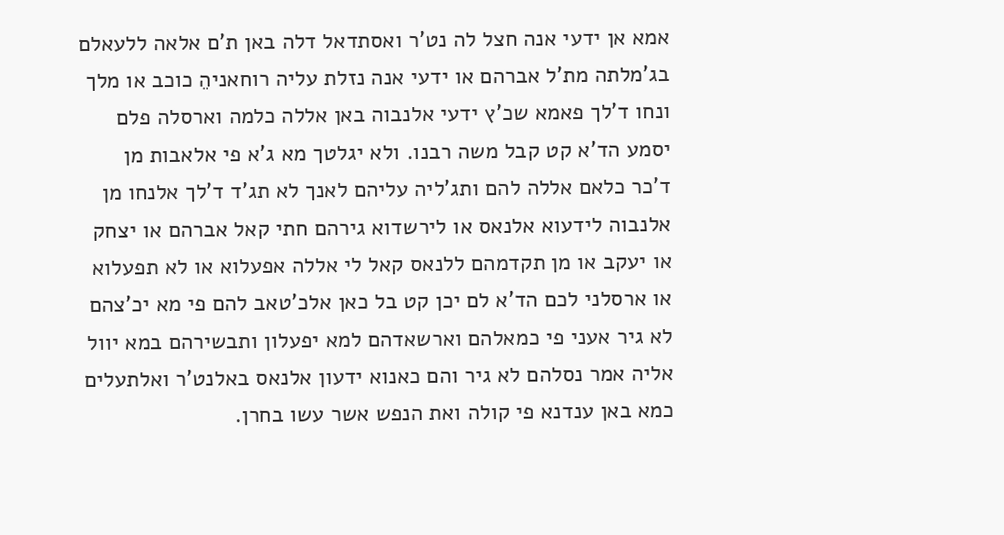אמא אן ידעי אנה חצל לה נט'ר ואסתדאל דלה באן ת'ם אלאה ללעאלם בג'מלתה מת'ל אברהם או ידעי אנה נזלת עליה רוחאניהֵ כוכב או מלך ונחו ד'לך פאמא שכ'ץ ידעי אלנבוה באן אללה כלמה וארסלה פלם יסמע הד'א קט קבל משה רבנו. ולא יגלטך מא ג'א פי אלאבות מן ד'כר כלאם אללה להם ותג'ליה עליהם לאנך לא תג'ד ד'לך אלנחו מן אלנבוה לידעוא אלנאס או לירשדוא גירהם חתי קאל אברהם או יצחק או יעקב או מן תקדמהם ללנאס קאל לי אללה אפעלוא או לא תפעלוא או ארסלני לכם הד'א לם יכן קט בל כאן אלכ'טאב להם פי מא יכ'צהם לא גיר אעני פי כמאלהם וארשאדהם למא יפעלון ותבשירהם במא יוול אליה אמר נסלהם לא גיר והם כאנוא ידעון אלנאס באלנט'ר ואלתעלים כמא באן ענדנא פי קולה ואת הנפש אשר עשו בחרן.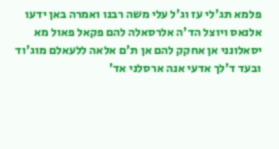פלמא תג'לי עז וג'ל עלי משה רבנו ואמרה באן ידעו אלנאס ויוצל הד'ה אלרסאלה להם פקאל פאול מא יסאלונני אן אחקק להם אן ת'ם אלאה ללעאלם מוג'וד ובעד ד'לך אדעי אנה ארסלני אד'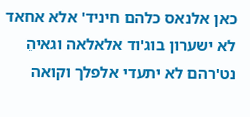כאן אלנאס כלהם חיניד' אלא אחאד לא ישערון בוג'וד אלאלאה וגאיהֵ נט'רהם לא יתעדי אלפלך וקואה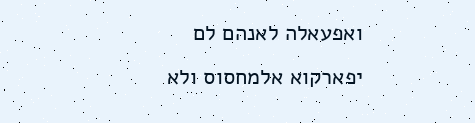ואפעאלה לאנהם לם יפארקוא אלמחסוס ולא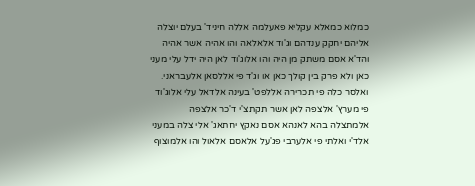כמלוא כמאלא עקליא פאעלמה אללה חיניד' בעלם יוצלה אליהם יחקק ענדהם וג'וד אלאלאה והו אהיה אשר אהיה והד'א אסם משתק מן היה והו אלוג'וד לאן היה ידל עלי מעני כאן ולא פרק בין קולך כאן או וג'ד פי אללסאן אלעבראני. ואלסר כלה פי תכרירה אללפט' בעינה אלדאל עלי אלוג'וד פי מערץ' אלצפה לאן אשר תקתצ'י ד'כר אלצפה אלמתצלה בהא לאנהא אסם נאקץ יחתאג' אלי צלה במעני אלד'י ואלתי פי אלערבי פג'על אלאסם אלאול והו אלמוצוף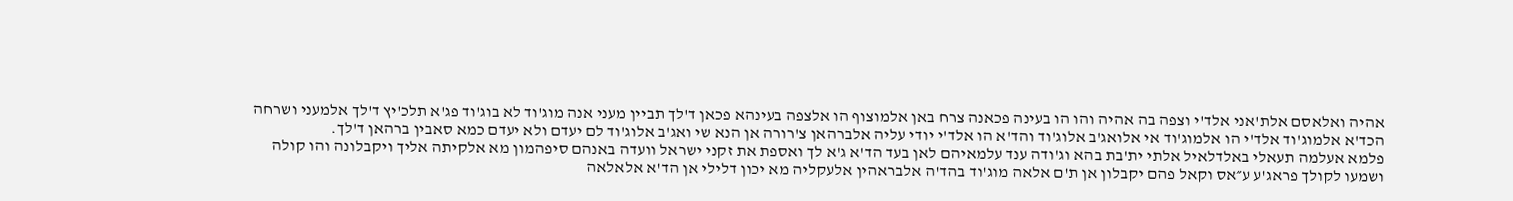אהיה ואלאסם אלת'אני אלד'י וצפה בה אהיה והו הו בעינה פכאנה צרח באן אלמוצוף הו אלצפה בעינהא פכאן ד'לך תביין מעני אנה מוג'וד לא בוג'וד פג'א תלכ'יץ ד'לך אלמעני ושרחה הכד'א אלמוג'וד אלד'י הו אלמוג'וד אי אלואג'ב אלוג'וד והד'א הו אלד'י יודי עליה אלברהאן צ'רורה אן הנא שי ואג'ב אלוג'וד לם יעדם ולא יעדם כמא סאבין ברהאן ד'לך.
פלמא אעלמה תעאלי באלדלאיל אלתי ית'בת בהא וג'ודה ענד עלמאיהם לאן בעד הד'א ג'א לך ואספת את זקני ישראל וועדה באנהם סיפהמון מא אלקיתה אליך ויקבלונה והו קולה ושמעו לקולך פראג'ע ע״אס וקאל פהם יקבלון אן ת'ם אלאה מוג'וד בהד'ה אלבראהין אלעקליה מא יכון דלילי אן הד'א אלאלאה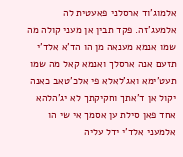אלמוג'וד ארסלני פאעטית לה אלמעג'זה. פקד תבין אן מעני קולה מה שמו אנמא מענאה מן הו הד'א אלד'י תזעם אנה ארסלך ואנמא קאל מה שמו תעט'ימא ואג'לאלא פי אלכ'טאב כאנה יקול אן ד'אתך וחקיקתך לא יג'הלהא אחד פאן סילת ען אסמך אי שי הו אלמעני אלד'י ידל עליה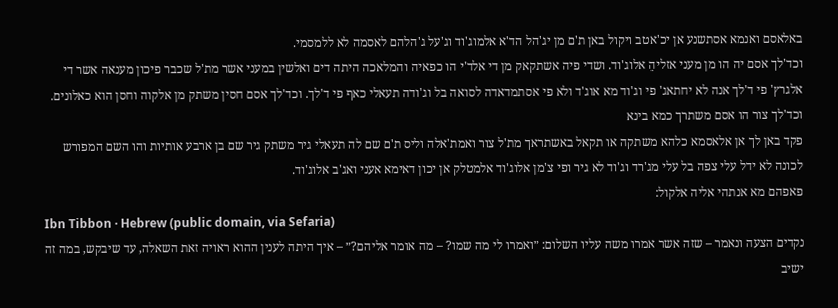באלאסם ואנמא אסתשנע אן יכ'אטב ויקול באן ת'ם מן יג'הל הד'א אלמוג'וד וג'על ג'הלהם לאסמה לא ללמסמי.
וכד'לך אסם יה הו מן מעני אזליהֵ אלוג'וד. ושדי פיה אשתקאק מן די אלד'י הו כפאיה והמלאכה היתה דים ואלשין במעני אשר מת'ל שכבר פיכון מענאה אשר די אלגרץ' פי ד'לך אנה לא יחתאג' פי וג'וד מא אוג'ד ולא פי אסתמדאדה לסואה בל וג'ודה תעאלי כאף פי ד'לך. וכד'לך אסם חסין משתק מן אלקוה וחסן הוא כאלונים. וכד'לך צור הו אסם משתרך כמא בינא
פקד באן לך אן אלאסמא כלהא משתקה או תקאל באשתראך מת'ל צור ואמת'אלה וליס ת'ם שם לה תעאלי גיר משתק גיר שם בן ארבע אותיות והו השם המפורש לכונה לא ידל עלי צפה בל עלי מג'רד וג'וד לא גיר ופי צ'מן אלוג'וד אלמטלק אן יכון דאימא אעני ואג'ב אלוג'וד.
פאפהם מא אנתהי אליה אלקול:
Ibn Tibbon · Hebrew (public domain, via Sefaria)
נקדים הצעה ונאמר – שזה אשר אמרו משה עליו השלום: ״ואמרו לי מה שמו? – מה אומר אליהם?״ – איך היתה לענין ההוא ראויה זאת השאלה, עד שיבקש, במה זה ישיב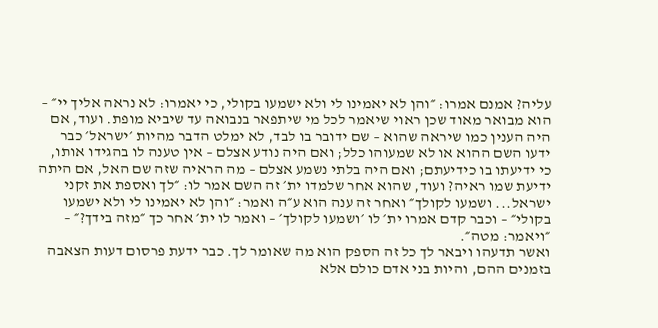עליה? אמנם אמרו: ״והן לא יאמינו לי ולא ישמעו בקולי, כי יאמרו: לא נראה אליך יי״ – הוא מבואר מאוד שכן ראוי שיאמר לכל מי שיתפאר בנבואה עד שיביא מופת. ועוד, אם היה הענין כמו שיראה שהוא – שם ידובר בו לבד, לא ימלט הדבר מהיות ׳ישראל׳ כבר ידעו השם ההוא או לא שמעוהו כלל; ואם היה נודע אצלם – אין טענה לו בהגידו אותו, כי ידיעתו בו כידיעתם; ואם היה בלתי נשמע אצלם – מה הראיה שזה שם האל, אם היתה ידיעת שמו ראיה? ועוד, שהוא אחר שלמדו ית׳ זה השם אמר לו: ״לך ואספת את זקני ישראל... ושמעו לקולך״ ואחר זה ענה הוא ע״ה ואמר: ״והן לא יאמינו לי ולא ישמעו בקולי״ – וכבר קדם אמרו ית׳ לו ׳ושמעו לקולך׳ – ואמר לו ית׳ אחר כך ״מזה בידך?״ – ״ויאמר: מטה״.
ואשר תדעהו ויבאר לך כל זה הספק הוא מה שאומר לך. כבר ידעת פרסום דעות הצאבה בזמנים ההם, והיות בני אדם כולם אלא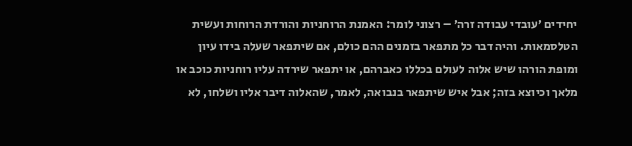יחידים ׳עובדי עבודה זרה׳ – רצוני לומר: האמנת הרוחניות והורדת הרוחות ועשית הטלסמאות. והיה דבר כל מתפאר בזמנים ההם כולם, אם שיתפאר שעלה בידו עיון ומופת הורהו שיש אלוה לעולם בכללו כאברהם, או יתפאר שירדה עליו רוחניות כוכב או מלאך וכיוצא בזה; אבל איש שיתפאר בנבואה, לאמר, שהאלוה דיבר אליו ושלחו, לא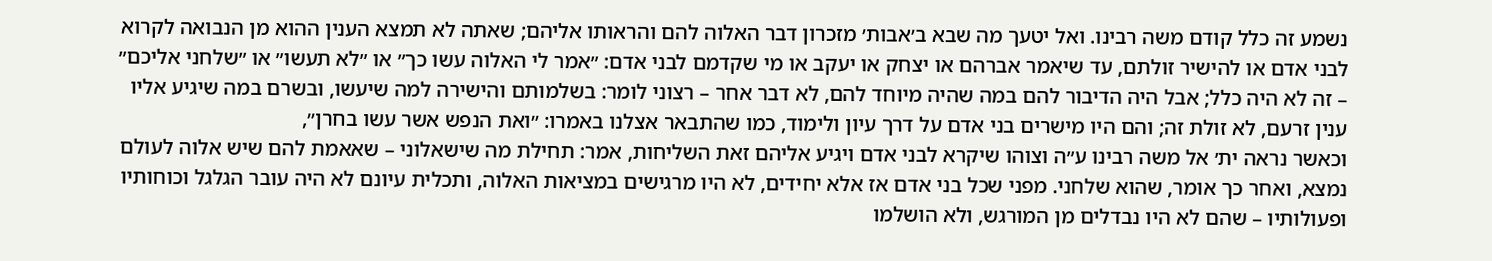נשמע זה כלל קודם משה רבינו. ואל יטעך מה שבא ב׳אבות׳ מזכרון דבר האלוה להם והראותו אליהם; שאתה לא תמצא הענין ההוא מן הנבואה לקרוא לבני אדם או להישיר זולתם, עד שיאמר אברהם או יצחק או יעקב או מי שקדמם לבני אדם: ״אמר לי האלוה עשו כך״ או ״לא תעשו״ או ״שלחני אליכם״ – זה לא היה כלל; אבל היה הדיבור להם במה שהיה מיוחד להם, לא דבר אחר – רצוני לומר: בשלמותם והישירה למה שיעשו, ובשרם במה שיגיע אליו ענין זרעם, לא זולת זה; והם היו מישרים בני אדם על דרך עיון ולימוד, כמו שהתבאר אצלנו באמרו: ״ואת הנפש אשר עשו בחרן״,
וכאשר נראה ית׳ אל משה רבינו ע״ה וצוהו שיקרא לבני אדם ויגיע אליהם זאת השליחות, אמר: תחילת מה שישאלוני – שאאמת להם שיש אלוה לעולם נמצא, ואחר כך אומר, שהוא שלחני. מפני שכל בני אדם אז אלא יחידים, לא היו מרגישים במציאות האלוה, ותכלית עיונם לא היה עובר הגלגל וכוחותיו ופעולותיו – שהם לא היו נבדלים מן המורגש, ולא הושלמו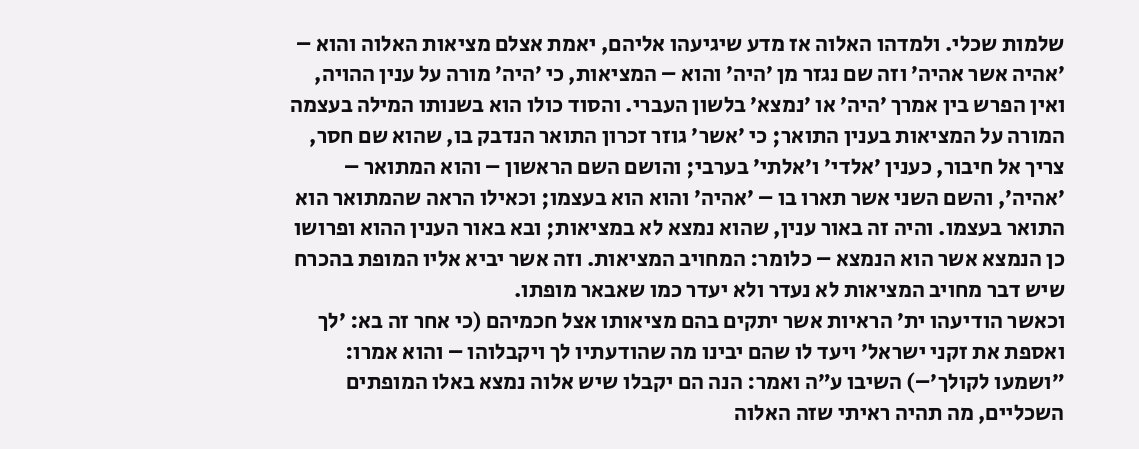שלמות שכלי. ולמדהו האלוה אז מדע שיגיעהו אליהם, יאמת אצלם מציאות האלוה והוא – ׳אהיה אשר אהיה׳ וזה שם נגזר מן ׳היה׳ והוא – המציאות, כי ׳היה׳ מורה על ענין ההויה, ואין הפרש בין אמרך ׳היה׳ או ׳נמצא׳ בלשון העברי. והסוד כולו הוא בשנותו המילה בעצמה המורה על המציאות בענין התואר; כי ׳אשר׳ גוזר זכרון התואר הנדבק בו, שהוא שם חסר, צריך אל חיבור, כענין ׳אלדי׳ ו׳אלתי׳ בערבי; והושם השם הראשון – והוא המתואר – ׳אהיה׳, והשם השני אשר תארו בו – ׳אהיה׳ והוא הוא בעצמו; וכאילו הראה שהמתואר הוא התואר בעצמו. והיה זה באור ענין, שהוא נמצא לא במציאות; ובא באור הענין ההוא ופרושו כן הנמצא אשר הוא הנמצא – כלומר: המחויב המציאות. וזה אשר יביא אליו המופת בהכרח שיש דבר מחויב המציאות לא נעדר ולא יעדר כמו שאבאר מופתו.
וכאשר הודיעהו ית׳ הראיות אשר יתקים בהם מציאותו אצל חכמיהם (כי אחר זה בא: ׳לך ואספת את זקני ישראל׳ ויעד לו שהם יבינו מה שהודעתיו לך ויקבלוהו – והוא אמרו: ״ושמעו לקולך׳–) השיבו ע״ה ואמר: הנה הם יקבלו שיש אלוה נמצא באלו המופתים השכליים, מה תהיה ראיתי שזה האלוה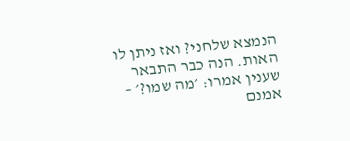הנמצא שלחני? ואז ניתן לו האות. הנה כבר התבאר שענין אמרו: ׳מה שמו?׳ – אמנם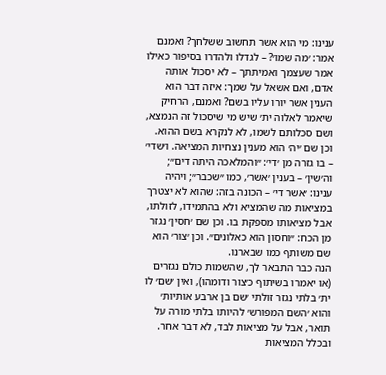ענינו: מי הוא אשר תחשוב ששלחך? ואמנם אמר: ׳מה שמו׳? – לגדלו ולהדרו בסיפור כאילו אמר שעצמך ואמיתתך – לא יסכול אותה אדם, ואם אשאל על שמך: איזה דבר הוא הענין אשר יורו עליו בשם? ואמנם, הרחיק שיאמר לאלוה ית׳ שיש מי שיסכול זה הנמצא, ושם סכלותם לשמו, לא לנקרא בשם ההוא.
וכן שם ׳יה׳ הוא מענין נצחיות המציאה. ו׳שדי׳ – בו גזרה מן ׳די׳: ״והמלאכה היתה דים״; וה׳שין׳ – בענין ׳אשר׳, כמו ״שכבר״; ויהיה ענינו: ׳אשר די׳ – הכונה בזה: שהוא לא יצטרך במציאות מה שהמציא ולא בהתמידו, לזולתו, אבל מציאותו מספקת בו. וכן שם ׳חסין׳ נגזר מן הכח: ״וחסון הוא כאלונים״. וכן ׳צור׳ הוא שם משותף כמו שבארנו.
הנה כבר התבאר לך, שהשמות כולם נגזרים (או יאמרו בשיתוף כ׳צור ודומהו), ואין ׳שם׳ לו ית׳ בלתי נגזר זולתי ׳שם בן ארבע אותיות׳ והוא ׳השם המפורש׳ להיותו בלתי מורה על תואר, אבל על מציאות לבד, לא דבר אחר. ובכלל המציאות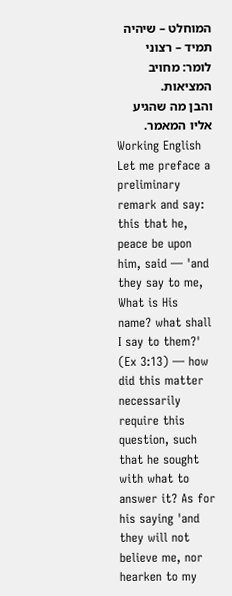המוחלט – שיהיה תמיד – רצוני לומר: מחויב המציאות.
והבן מה שהגיע אליו המאמר.
Working English
Let me preface a preliminary remark and say: this that he, peace be upon him, said — 'and they say to me, What is His name? what shall I say to them?' (Ex 3:13) — how did this matter necessarily require this question, such that he sought with what to answer it? As for his saying 'and they will not believe me, nor hearken to my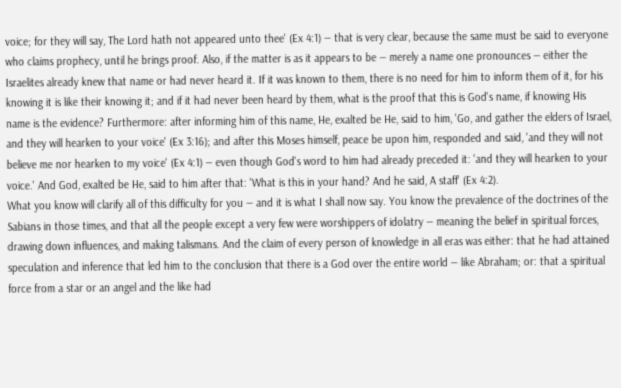voice; for they will say, The Lord hath not appeared unto thee' (Ex 4:1) — that is very clear, because the same must be said to everyone who claims prophecy, until he brings proof. Also, if the matter is as it appears to be — merely a name one pronounces — either the Israelites already knew that name or had never heard it. If it was known to them, there is no need for him to inform them of it, for his knowing it is like their knowing it; and if it had never been heard by them, what is the proof that this is God's name, if knowing His name is the evidence? Furthermore: after informing him of this name, He, exalted be He, said to him, 'Go, and gather the elders of Israel, and they will hearken to your voice' (Ex 3:16); and after this Moses himself, peace be upon him, responded and said, 'and they will not believe me nor hearken to my voice' (Ex 4:1) — even though God's word to him had already preceded it: 'and they will hearken to your voice.' And God, exalted be He, said to him after that: 'What is this in your hand? And he said, A staff' (Ex 4:2).
What you know will clarify all of this difficulty for you — and it is what I shall now say. You know the prevalence of the doctrines of the Sabians in those times, and that all the people except a very few were worshippers of idolatry — meaning the belief in spiritual forces, drawing down influences, and making talismans. And the claim of every person of knowledge in all eras was either: that he had attained speculation and inference that led him to the conclusion that there is a God over the entire world — like Abraham; or: that a spiritual force from a star or an angel and the like had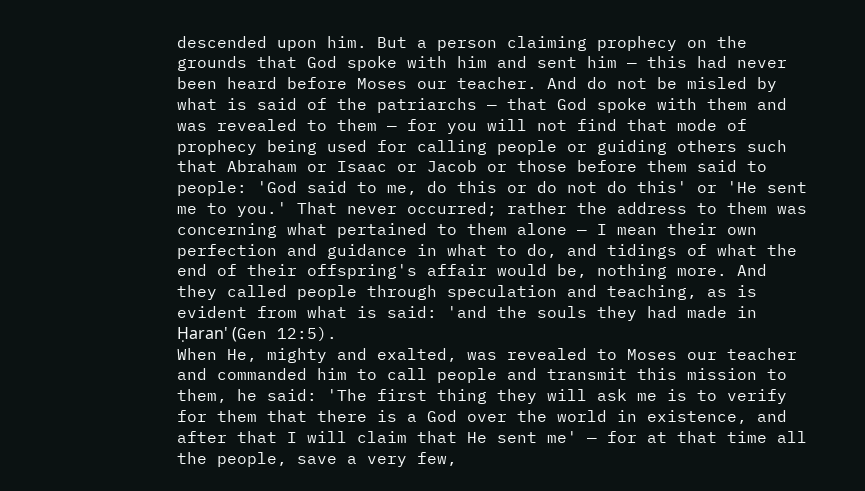descended upon him. But a person claiming prophecy on the grounds that God spoke with him and sent him — this had never been heard before Moses our teacher. And do not be misled by what is said of the patriarchs — that God spoke with them and was revealed to them — for you will not find that mode of prophecy being used for calling people or guiding others such that Abraham or Isaac or Jacob or those before them said to people: 'God said to me, do this or do not do this' or 'He sent me to you.' That never occurred; rather the address to them was concerning what pertained to them alone — I mean their own perfection and guidance in what to do, and tidings of what the end of their offspring's affair would be, nothing more. And they called people through speculation and teaching, as is evident from what is said: 'and the souls they had made in Ḥaran' (Gen 12:5).
When He, mighty and exalted, was revealed to Moses our teacher and commanded him to call people and transmit this mission to them, he said: 'The first thing they will ask me is to verify for them that there is a God over the world in existence, and after that I will claim that He sent me' — for at that time all the people, save a very few,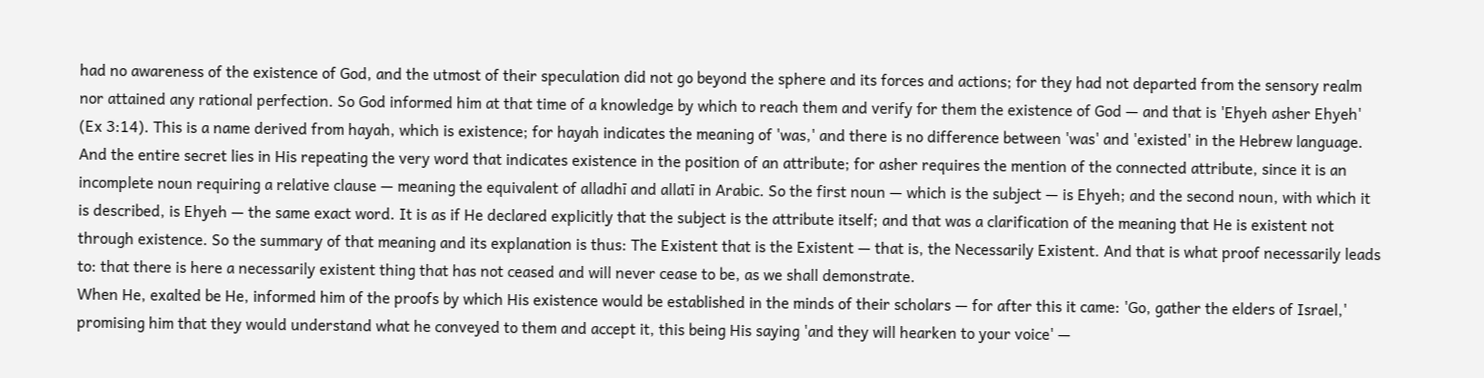had no awareness of the existence of God, and the utmost of their speculation did not go beyond the sphere and its forces and actions; for they had not departed from the sensory realm nor attained any rational perfection. So God informed him at that time of a knowledge by which to reach them and verify for them the existence of God — and that is 'Ehyeh asher Ehyeh' (Ex 3:14). This is a name derived from hayah, which is existence; for hayah indicates the meaning of 'was,' and there is no difference between 'was' and 'existed' in the Hebrew language. And the entire secret lies in His repeating the very word that indicates existence in the position of an attribute; for asher requires the mention of the connected attribute, since it is an incomplete noun requiring a relative clause — meaning the equivalent of alladhī and allatī in Arabic. So the first noun — which is the subject — is Ehyeh; and the second noun, with which it is described, is Ehyeh — the same exact word. It is as if He declared explicitly that the subject is the attribute itself; and that was a clarification of the meaning that He is existent not through existence. So the summary of that meaning and its explanation is thus: The Existent that is the Existent — that is, the Necessarily Existent. And that is what proof necessarily leads to: that there is here a necessarily existent thing that has not ceased and will never cease to be, as we shall demonstrate.
When He, exalted be He, informed him of the proofs by which His existence would be established in the minds of their scholars — for after this it came: 'Go, gather the elders of Israel,' promising him that they would understand what he conveyed to them and accept it, this being His saying 'and they will hearken to your voice' —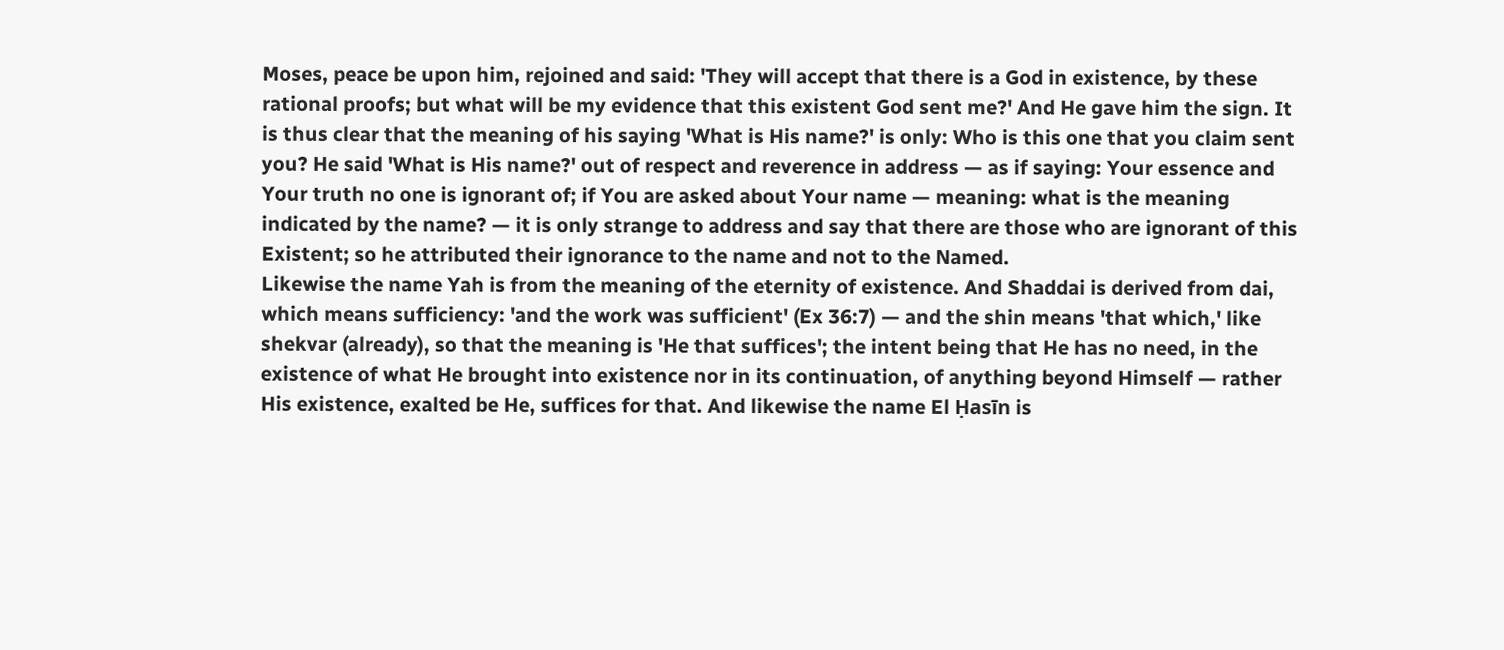Moses, peace be upon him, rejoined and said: 'They will accept that there is a God in existence, by these rational proofs; but what will be my evidence that this existent God sent me?' And He gave him the sign. It is thus clear that the meaning of his saying 'What is His name?' is only: Who is this one that you claim sent you? He said 'What is His name?' out of respect and reverence in address — as if saying: Your essence and Your truth no one is ignorant of; if You are asked about Your name — meaning: what is the meaning indicated by the name? — it is only strange to address and say that there are those who are ignorant of this Existent; so he attributed their ignorance to the name and not to the Named.
Likewise the name Yah is from the meaning of the eternity of existence. And Shaddai is derived from dai, which means sufficiency: 'and the work was sufficient' (Ex 36:7) — and the shin means 'that which,' like shekvar (already), so that the meaning is 'He that suffices'; the intent being that He has no need, in the existence of what He brought into existence nor in its continuation, of anything beyond Himself — rather His existence, exalted be He, suffices for that. And likewise the name El Ḥasīn is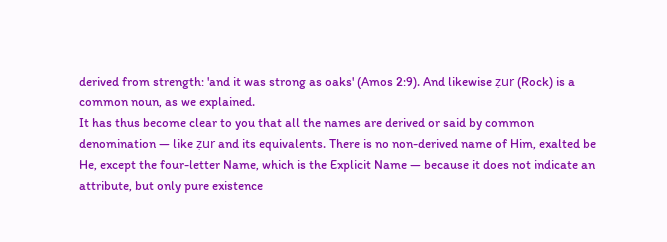derived from strength: 'and it was strong as oaks' (Amos 2:9). And likewise ẓur (Rock) is a common noun, as we explained.
It has thus become clear to you that all the names are derived or said by common denomination — like ẓur and its equivalents. There is no non-derived name of Him, exalted be He, except the four-letter Name, which is the Explicit Name — because it does not indicate an attribute, but only pure existence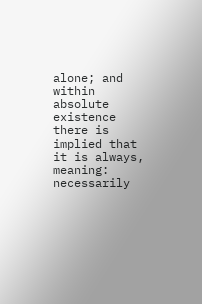alone; and within absolute existence there is implied that it is always, meaning: necessarily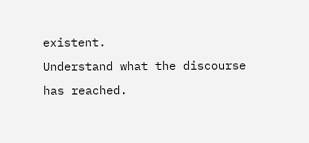existent.
Understand what the discourse has reached.